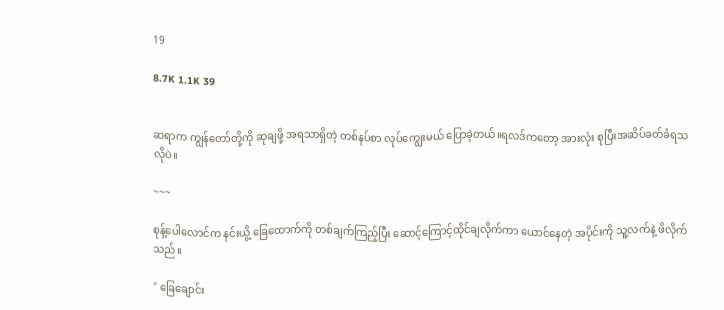19

8.7K 1.1K 39


ဆရာက ကျွန်တော်တို့ကို ဆုချဖို့ အရသာရှိတဲ့ တစ်နပ်စာ လုပ်ကျွေးမယ် ပြောခဲ့တယ်။ရလဒ်ကတော့ အားလုံး စုပြီးအဆိပ်ခတ်ခံရသလိုပဲ။

~~~

စုန့်ပေါလောင်က နင်းယွိ့ ခြေထောက်ကို တစ်ချက်ကြည့်ပြီး ဆောင့်ကြောင့်ထိုင်ချလိုက်ကာ ယောင်နေတဲ့ အပိုင်းကို သူ့လက်နဲ့ ဖိလိုက်သည်။

" ခြေချောင်း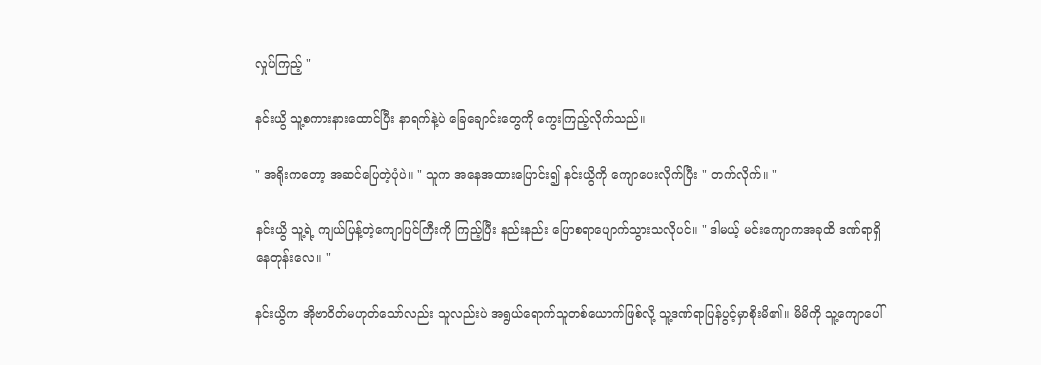လှုပ်ကြည့် "

နင်းယွိ သူ့စကားနားထောင်ပြီး နာရက်နဲ့ပဲ ခြေချောင်းတွေကို ကွေးကြည့်လိုက်သည်။

" အရိုးကတော့ အဆင်ပြေတဲ့ပုံပဲ။ " သူက အနေအထားပြောင်း၍ နင်းယွိကို ကျောပေးလိုက်ပြီး " တက်လိုက်။ "

နင်းယွိ သူ့ရဲ့ ကျယ်ပြန့်တဲ့ကျောပြင်ကြီးကို ကြည့်ပြီး နည်းနည်း ပြောစရာပျောက်သွားသလိုပင်။ " ဒါမယ့် မင်းကျောကအခုထိ ဒဏ်ရာရှိနေတုန်းလေ။ "

နင်းယွိက အိုဗာဝိတ်မဟုတ်သော်လည်း သူလည်းပဲ အရွယ်ရောက်သူတစ်ယောက်ဖြစ်လို့ သူ့ဒဏ်ရာပြန်ပွင့်မှာစိုးမိ၏။ မိမိကို သူ့ကျောပေါ်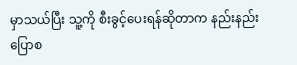မှာသယ်ပြီး သူ့ကို စီးခွင့်ပေးရန်ဆိုတာက နည်းနည်း ပြောစ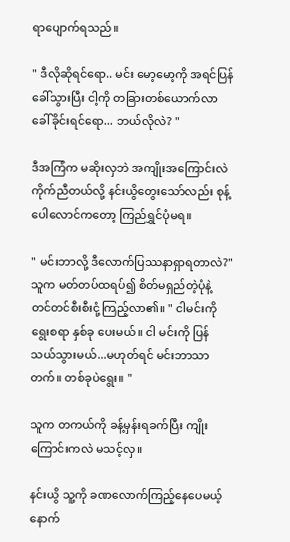ရာပျောက်ရသည်။

" ဒီလိုဆိုရင်ရော.. မင်း မော့မော့ကို အရင်ပြန်ခေါ်သွားပြီး ငါ့ကို တခြားတစ်ယောက်လာခေါ်ခိုင်းရင်ရော... ဘယ်လိုလဲ? "

ဒီအကြံက မဆိုးလှဘဲ အကျိုးအကြောင်းလဲ ကိုက်ညီတယ်လို့ နင်းယွိတွေးသော်လည်း စုန့်ပေါလောင်ကတော့ ကြည်ရွှင်ပုံမရ။

" မင်းဘာလို့ ဒီလောက်ပြဿနာရှာရတာလဲ?" သူက မတ်တပ်ထရပ်၍ စိတ်မရှည်တဲ့ပုံနဲ့ တင်တင်စီးစီးငုံ့ကြည့်လာ၏။ " ငါမင်းကို ရွေးစရာ နှစ်ခု ပေးမယ်။ ငါ မင်းကို ပြန်သယ်သွားမယ်...မဟုတ်ရင် မင်းဘာသာ တက်။ တစ်ခုပဲရွေး။ "

သူက တကယ်ကို ခန့်မှန်းရခက်ပြီး ကျိုးကြောင်းကလဲ မသင့်လှ။

နင်းယွိ သူ့ကို ခဏလောက်ကြည့်နေပေမယ့် နောက်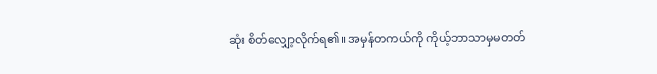ဆုံး စိတ်လျှော့လိုက်ရ၏။ အမှန်တကယ်ကို ကိုယ့်ဘာသာမှမတတ်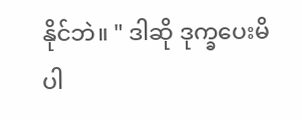နိုင်ဘဲ။ " ဒါဆို ဒုက္ခပေးမိပါ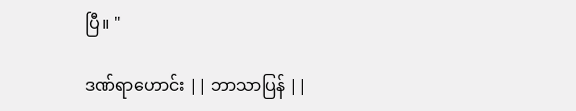ပြီ။ "

ဒဏ်ရာဟောင်း || ဘာသာပြန် ||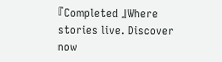『Completed 』Where stories live. Discover now